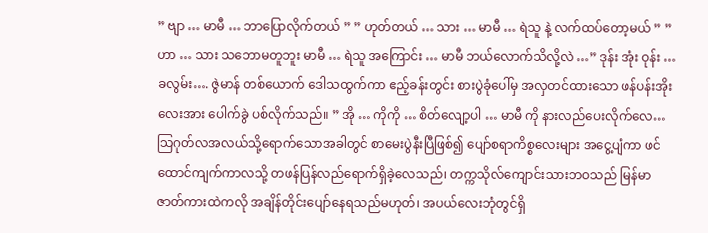” ဗျာ … မာမီ … ဘာပြောလိုက်တယ် ” ” ဟုတ်တယ် … သား … မာမီ … ရဲသူ နဲ့ လက်ထပ်တော့မယ် ” ” ဟာ … သား သဘောမတူဘူး မာမီ … ရဲသူ အကြောင်း … မာမီ ဘယ်လောက်သိလို့လဲ …” ဒုန်း အုံး ဝုန်း … ခလွမ်း…. ဇွဲမာန် တစ်ယောက် ဒေါသထွက်ကာ ဧည့်ခန်းတွင်း စားပွဲခုံပေါ်မှ အလှတင်ထားသော ဖန်ပန်းအိုးလေးအား ပေါက်ခွဲ ပစ်လိုက်သည်။ ” အို … ကိုကို … စိတ်လျော့ပါ … မာမီ ကို နားလည်ပေးလိုက်လေ…
သြဂုတ်လအလယ်သို့ရောက်သောအခါတွင် စာမေးပွဲနီးပြီဖြစ်၍ ပျော်စရာကိစ္စလေးများ အငွေ့ပျံကာ ဖင်ထောင်ကျက်ကာလသို့ တဖန်ပြန်လည်ရောက်ရှိခဲ့လေသည်၊ တက္ကသိုလ်ကျောင်းသားဘဝသည် မြန်မာဇာတ်ကားထဲကလို အချိန်တိုင်းပျော်နေရသည်မဟုတ်၊ အပယ်လေးဘုံတွင်ရှိ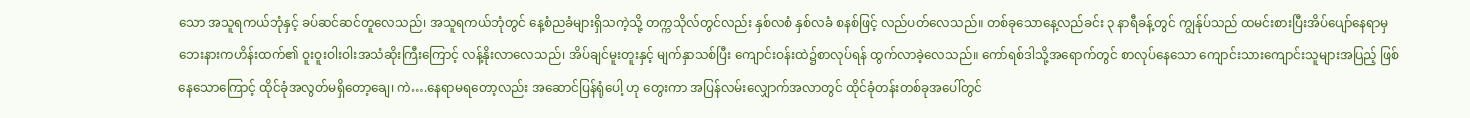သော အသူရကယ်ဘုံနှင့် ခပ်ဆင်ဆင်တူလေသည်၊ အသူရကယ်ဘုံတွင် နေ့စံညခံများရှိသကဲ့သို့ တက္ကသိုလ်တွင်လည်း နှစ်လစံ နှစ်လခံ စနစ်ဖြင့် လည်ပတ်လေသည်။ တစ်ခုသောနေ့လည်ခင်း ၃ နာရီခန့်တွင် ကျွန်ုပ်သည် ထမင်းစားပြီးအိပ်ပျော်နေရာမှ ဘေးနားကဟိန်းထက်၏ ဝူးဝူးဝါးဝါးအသံဆိုးကြီးကြောင့် လန့်နိုးလာလေသည်၊ အိပ်ချင်မူးတူးနှင့် မျက်နှာသစ်ပြီး ကျောင်းဝန်းထဲ၌စာလုပ်ရန် ထွက်လာခဲ့လေသည်။ ကော်ရစ်ဒါသို့အရောက်တွင် စာလုပ်နေသော ကျောင်းသားကျောင်းသူများအပြည့် ဖြစ်နေသောကြောင့် ထိုင်ခုံအလွတ်မရှိတော့ချေ၊ ကဲ….နေရာမရတော့လည်း အဆောင်ပြန်ရုံပေါ့ ဟု တွေးကာ အပြန်လမ်းလျှောက်အလာတွင် ထိုင်ခုံတန်းတစ်ခုအပေါ်တွင်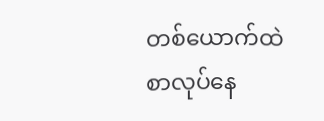တစ်ယောက်ထဲစာလုပ်နေ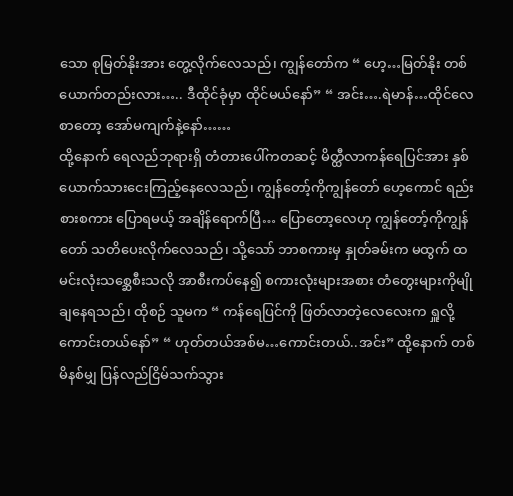သော စုမြတ်နိုးအား တွေ့လိုက်လေသည်၊ ကျွန်တော်က “ ဟေ့…မြတ်နိုး တစ်ယောက်တည်းလား….. ဒီထိုင်ခုံမှာ ထိုင်မယ်နော်” “ အင်း….ရဲမာန်…ထိုင်လေ စာတော့ အော်မကျက်နဲ့နော်……
ထို့နောက် ရေလည်ဘုရားရှိ တံတားပေါ်ကတဆင့် မိတ္ထီလာကန်ရေပြင်အား နှစ်ယောက်သားငေးကြည့်နေလေသည်၊ ကျွန်တော့်ကိုကျွန်တော် ဟေ့ကောင် ရည်းစားစကား ပြောရမယ့် အချိန်ရောက်ပြီ… ပြောတော့လေဟု ကျွန်တော့်ကိုကျွန်တော် သတိပေးလိုက်လေသည်၊ သို့သော် ဘာစကားမှ နှုတ်ခမ်းက မထွက် ထမင်းလုံးသစ္ဆေစီးသလို အာစီးကပ်နေ၍ စကားလုံးများအစား တံတွေးများကိုမျိုချနေရသည်၊ ထိုစဉ် သူမက “ ကန်ရေပြင်ကို ဖြတ်လာတဲ့လေလေးက ရှူလို့ကောင်းတယ်နော်” “ ဟုတ်တယ်အစ်မ…ကောင်းတယ်..အင်း” ထို့နောက် တစ်မိနစ်မျှ ပြန်လည်ငြိမ်သက်သွား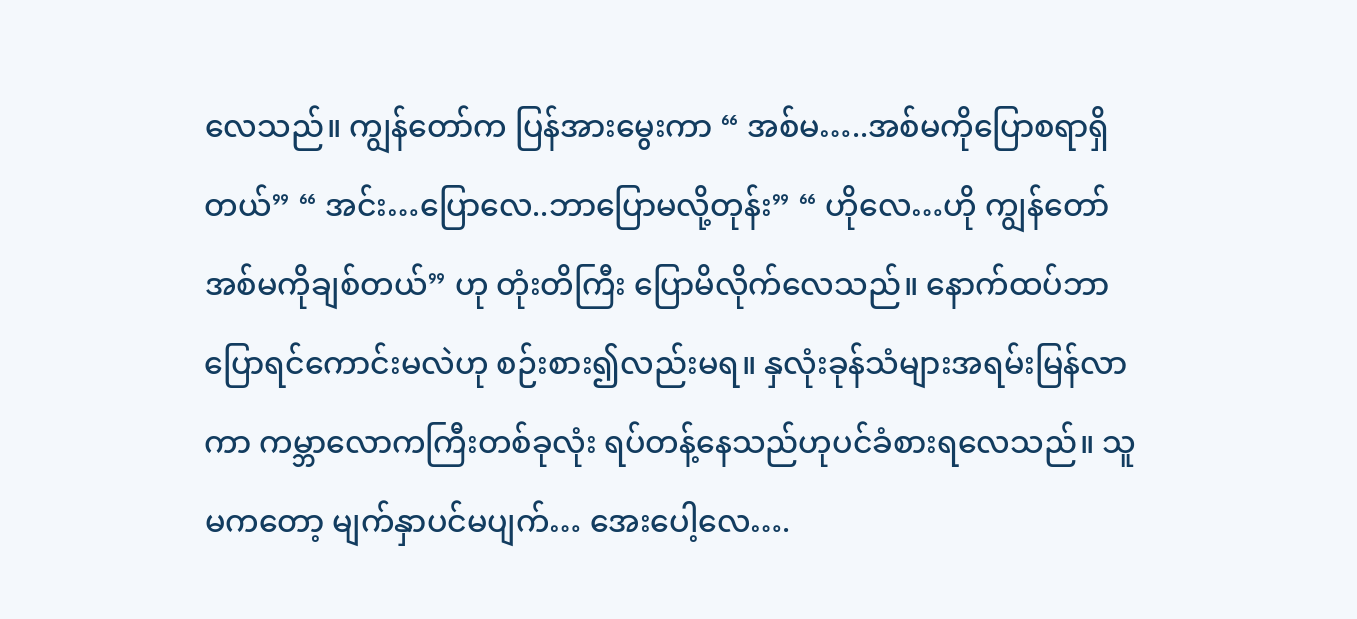လေသည်။ ကျွန်တော်က ပြန်အားမွေးကာ “ အစ်မ…..အစ်မကိုပြောစရာရှိတယ်” “ အင်း…ပြောလေ..ဘာပြောမလို့တုန်း” “ ဟိုလေ…ဟို ကျွန်တော် အစ်မကိုချစ်တယ်” ဟု တုံးတိကြီး ပြောမိလိုက်လေသည်။ နောက်ထပ်ဘာပြောရင်ကောင်းမလဲဟု စဉ်းစား၍လည်းမရ။ နှလုံးခုန်သံများအရမ်းမြန်လာကာ ကမ္ဘာလောကကြီးတစ်ခုလုံး ရပ်တန့်နေသည်ဟုပင်ခံစားရလေသည်။ သူမကတော့ မျက်နှာပင်မပျက်… အေးပေါ့လေ….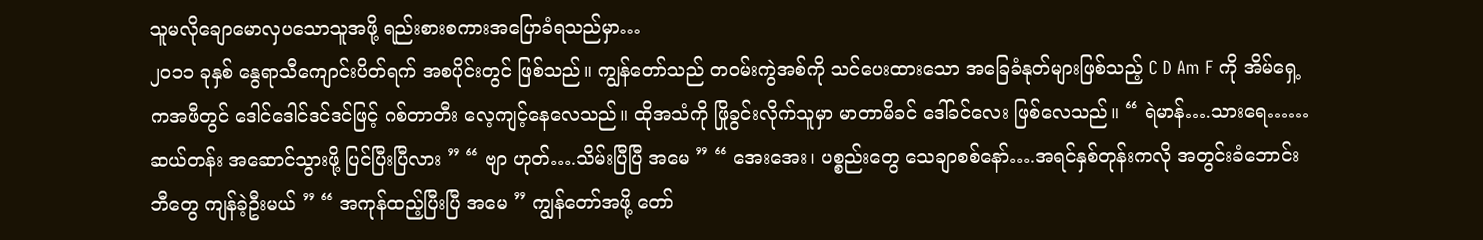သူမလိုချောမောလှပသောသူအဖို့ ရည်းစားစကားအပြောခံရသည်မှာ…
၂၀၁၁ ခုနှစ် နွေရာသီကျောင်းပိတ်ရက် အစပိုင်းတွင် ဖြစ်သည်။ ကျွန်တော်သည် တဝမ်းကွဲအစ်ကို သင်ပေးထားသော အခြေခံနုတ်များဖြစ်သည့် C D Am F ကို အိမ်ရှေ့ကအဖီတွင် ဒေါင်ဒေါင်ဒင်ဒင်ဖြင့် ဂစ်တာတီး လေ့ကျင့်နေလေသည်။ ထိုအသံကို ဖြိုခွင်းလိုက်သူမှာ မာတာမိခင် ဒေါ်ခင်လေး ဖြစ်လေသည်။ “ ရဲမာန်….သားရေ……ဆယ်တန်း အဆောင်သွားဖို့ ပြင်ပြီးပြီလား ” “ ဗျာ ဟုတ်….သိမ်းပြီပြီ အမေ ” “ အေးအေး၊ ပစ္စည်းတွေ သေချာစစ်နော်….အရင်နှစ်တုန်းကလို အတွင်းခံဘောင်းဘီတွေ ကျန်ခဲ့ဦးမယ် ” “ အကုန်ထည့်ပြီးပြီ အမေ ” ကျွန်တော်အဖို့ တော်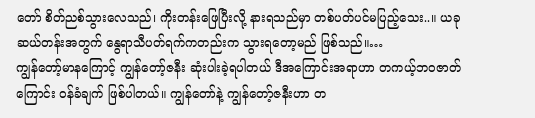တော် စိတ်ညစ်သွားလေသည်၊ ကိုးတန်းဖြေပြီးလို့ နားရသည်မှာ တစ်ပတ်ပင်မပြည့်သေး..။ ယခု ဆယ်တန်းအတွက် နွေရာသီပတ်ရက်ကတည်းက သွားရတော့မည် ဖြစ်သည်။…
ကျွန်တော့်မာနကြောင့် ကျွန်တော့်ဇနီး ဆုံးပါးခဲ့ရပါတယ် ဒီအကြောင်းအရာဟာ တကယ့်ဘဝဇာတ်ကြောင်း ဝန်ခံချက် ဖြစ်ပါတယ်။ ကျွန်တော်နဲ့ ကျွန်တော့်ဇနီးဟာ တ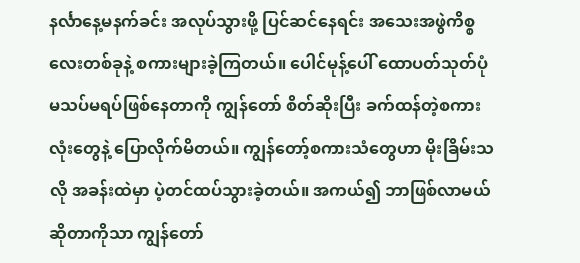နင်္လာနေ့မနက်ခင်း အလုပ်သွားဖို့ ပြင်ဆင်နေရင်း အသေးအဖွဲကိစ္စလေးတစ်ခုနဲ့ စကားများခဲ့ကြတယ်။ ပေါင်မုန့်ပေါ် ထောပတ်သုတ်ပုံ မသပ်မရပ်ဖြစ်နေတာကို ကျွန်တော် စိတ်ဆိုးပြီး ခက်ထန်တဲ့စကားလုံးတွေနဲ့ ပြောလိုက်မိတယ်။ ကျွန်တော့်စကားသံတွေဟာ မိုးခြိမ်းသလို အခန်းထဲမှာ ပဲ့တင်ထပ်သွားခဲ့တယ်။ အကယ်၍ ဘာဖြစ်လာမယ်ဆိုတာကိုသာ ကျွန်တော်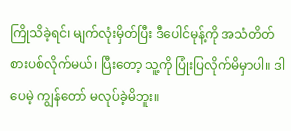ကြိုသိခဲ့ရင်၊ မျက်လုံးမှိတ်ပြီး ဒီပေါင်မုန့်ကို အသံတိတ်စားပစ်လိုက်မယ်၊ ပြီးတော့ သူ့ကို ပြုံးပြလိုက်မိမှာပါ။ ဒါပေမဲ့ ကျွန်တော် မလုပ်ခဲ့မိဘူး။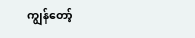ကျွန်တော့်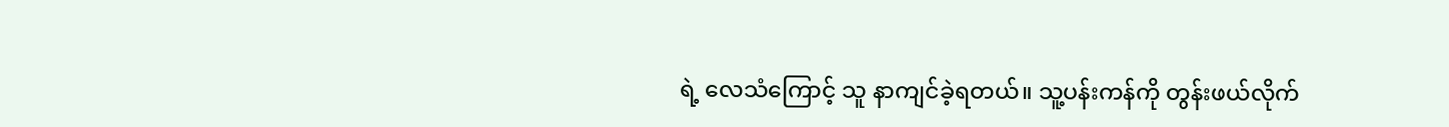ရဲ့ လေသံကြောင့် သူ နာကျင်ခဲ့ရတယ်။ သူ့ပန်းကန်ကို တွန်းဖယ်လိုက်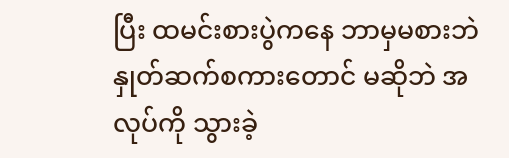ပြီး ထမင်းစားပွဲကနေ ဘာမှမစားဘဲ နှုတ်ဆက်စကားတောင် မဆိုဘဲ အလုပ်ကို သွားခဲ့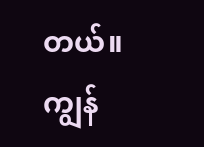တယ်။ ကျွန်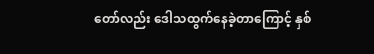တော်လည်း ဒေါသထွက်နေခဲ့တာကြောင့် နှစ်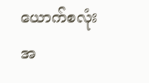ယောက်စလုံး အ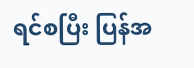ရင်စပြီး ပြန်အ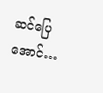ဆင်ပြေအောင်…